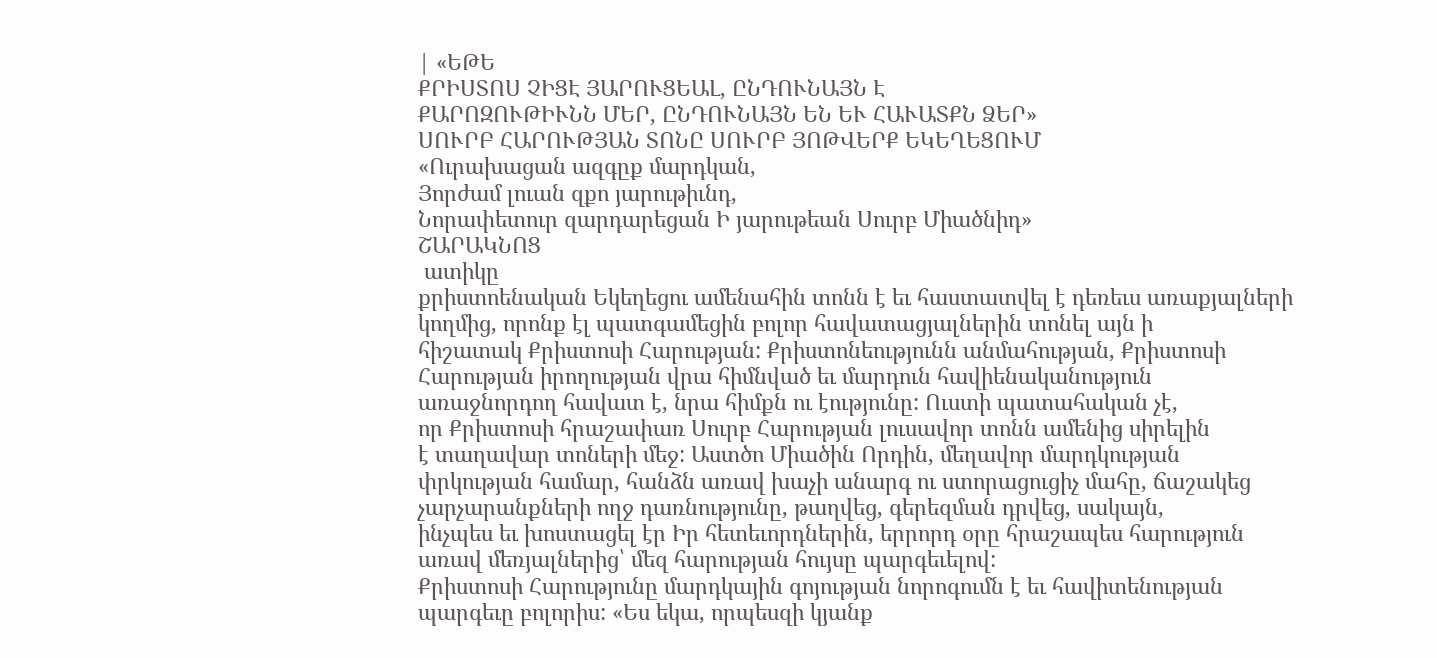| «ԵԹԵ
ՔՐԻՍՏՈՍ ՉԻՑԷ ՅԱՐՈՒՑԵԱԼ, ԸՆԴՈՒՆԱՅՆ Է
ՔԱՐՈԶՈՒԹԻՒՆՆ ՄԵՐ, ԸՆԴՈՒՆԱՅՆ ԵՆ ԵՒ ՀԱՒԱՏՔՆ ՁԵՐ»
ՍՈՒՐԲ ՀԱՐՈՒԹՅԱՆ ՏՈՆԸ ՍՈՒՐԲ ՅՈԹՎԵՐՔ ԵԿԵՂԵՑՈՒՄ
«Ուրախացան ազգըք մարդկան,
Յորժամ լուան զքո յարութիւնդ,
Նորափետուր զարդարեցան Ի յարութեան Սուրբ Միածնիդ»
ՇԱՐԱԿՆՈՑ
 ատիկը
քրիստոենական Եկեղեցու ամենահին տոնն է եւ հաստատվել է դեռեւս առաքյալների
կողմից, որոնք էլ պատգամեցին բոլոր հավատացյալներին տոնել այն ի
հիշատակ Քրիստոսի Հարության: Քրիստոնեությունն անմահության, Քրիստոսի
Հարության իրողության վրա հիմնված եւ մարդուն հավիենականություն
առաջնորդող հավատ է, նրա հիմքն ու էությունը: Ուստի պատահական չէ,
որ Քրիստոսի հրաշափառ Սուրբ Հարության լուսավոր տոնն ամենից սիրելին
է տաղավար տոների մեջ: Աստծո Միածին Որդին, մեղավոր մարդկության
փրկության համար, հանձն առավ խաչի անարգ ու ստորացուցիչ մահը, ճաշակեց
չարչարանքների ողջ դառնությունը, թաղվեց, գերեզման դրվեց, սակայն,
ինչպես եւ խոստացել էր Իր հետեւորդներին, երրորդ օրը հրաշապես հարություն
առավ մեռյալներից՝ մեզ հարության հույսը պարգեւելով:
Քրիստոսի Հարությունը մարդկային գոյության նորոգումն է եւ հավիտենության
պարգեւը բոլորիս: «Ես եկա, որպեսզի կյանք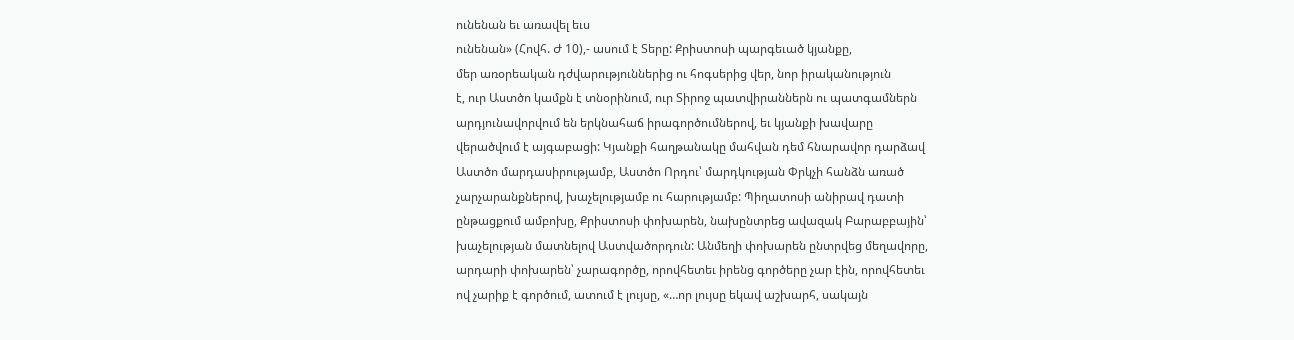ունենան եւ առավել եւս
ունենան» (Հովհ. Ժ 10),- ասում է Տերը: Քրիստոսի պարգեւած կյանքը,
մեր առօրեական դժվարություններից ու հոգսերից վեր, նոր իրականություն
է, ուր Աստծո կամքն է տնօրինում, ուր Տիրոջ պատվիրաններն ու պատգամներն
արդյունավորվում են երկնահաճ իրագործումներով, եւ կյանքի խավարը
վերածվում է այգաբացի: Կյանքի հաղթանակը մահվան դեմ հնարավոր դարձավ
Աստծո մարդասիրությամբ, Աստծո Որդու՝ մարդկության Փրկչի հանձն առած
չարչարանքներով, խաչելությամբ ու հարությամբ: Պիղատոսի անիրավ դատի
ընթացքում ամբոխը, Քրիստոսի փոխարեն, նախընտրեց ավազակ Բարաբբային՝
խաչելության մատնելով Աստվածորդուն: Անմեղի փոխարեն ընտրվեց մեղավորը,
արդարի փոխարեն՝ չարագործը, որովհետեւ իրենց գործերը չար էին, որովհետեւ
ով չարիք է գործում, ատում է լույսը, «…որ լույսը եկավ աշխարհ, սակայն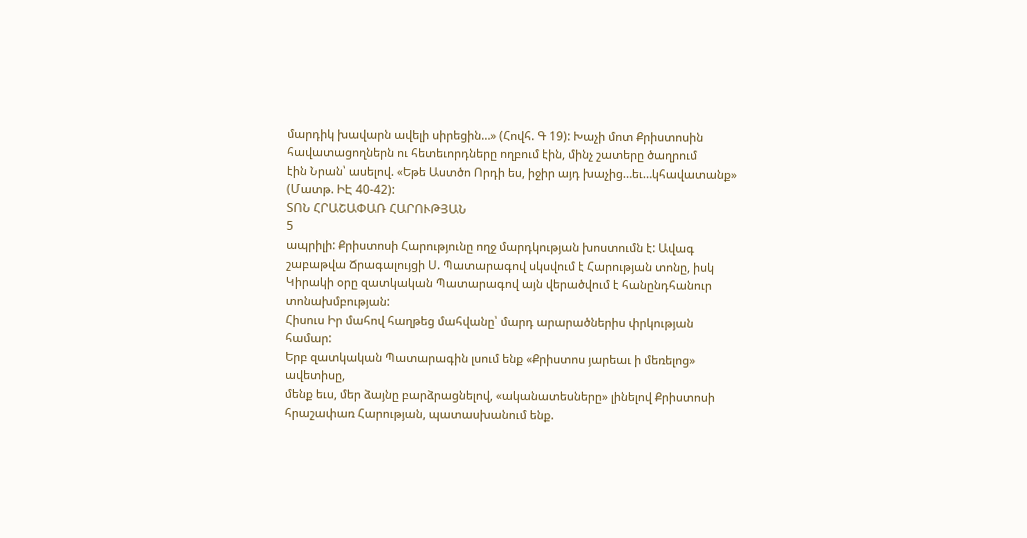մարդիկ խավարն ավելի սիրեցին…» (Հովհ. Գ 19): Խաչի մոտ Քրիստոսին
հավատացողներն ու հետեւորդները ողբում էին, մինչ շատերը ծաղրում
էին Նրան՝ ասելով. «Եթե Աստծո Որդի ես, իջիր այդ խաչից…եւ…կհավատանք»
(Մատթ. ԻԷ 40-42):
ՏՈՆ ՀՐԱՇԱՓԱՌ ՀԱՐՈՒԹՅԱՆ
5
ապրիլի: Քրիստոսի Հարությունը ողջ մարդկության խոստումն է: Ավագ
շաբաթվա Ճրագալույցի Ս. Պատարագով սկսվում է Հարության տոնը, իսկ
Կիրակի օրը զատկական Պատարագով այն վերածվում է հանընդհանուր տոնախմբության:
Հիսուս Իր մահով հաղթեց մահվանը՝ մարդ արարածներիս փրկության համար:
Երբ զատկական Պատարագին լսում ենք «Քրիստոս յարեաւ ի մեռելոց» ավետիսը,
մենք եւս, մեր ձայնը բարձրացնելով, «ականատեսները» լինելով Քրիստոսի
հրաշափառ Հարության, պատասխանում ենք.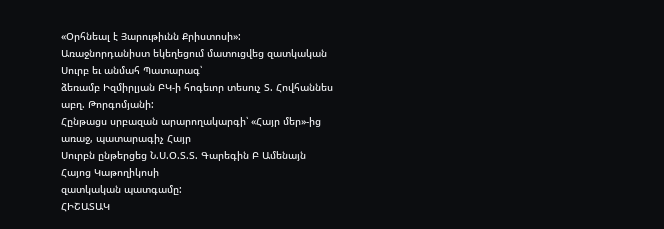«Օրհնեալ է Յարութիւնն Քրիստոսի»:
Առաջնորդանիստ եկեղեցում մատուցվեց զատկական Սուրբ եւ անմահ Պատարագ՝
ձեռամբ Իզմիրլյան ԲԿ-ի հոգեւոր տեսուչ Տ. Հովհաննես աբղ. Թորգոմյանի:
Հընթացս սրբազան արարողակարգի՝ «Հայր մեր»-ից առաջ, պատարագիչ Հայր
Սուրբն ընթերցեց Ն.Ս.Օ.Տ.Տ. Գարեգին Բ Ամենայն Հայոց Կաթողիկոսի
զատկական պատգամը:
ՀԻՇԱՏԱԿ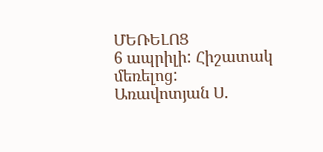ՄԵՌԵԼՈՑ
6 ապրիլի: Հիշատակ մեռելոց: Առավոտյան Ս.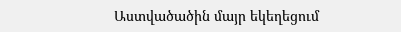Աստվածածին մայր եկեղեցում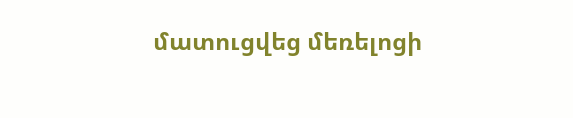մատուցվեց մեռելոցի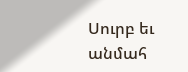Սուրբ եւ անմահ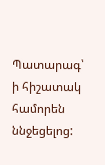Պատարագ՝ ի հիշատակ համորեն ննջեցելոց: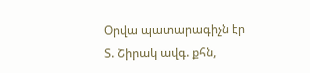Օրվա պատարագիչն էր Տ. Շիրակ ավգ. քհն,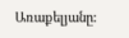Առաքելյանը: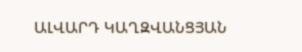ԱԼՎԱՐԴ ԿԱՂԶՎԱՆՑՅԱՆ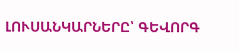ԼՈՒՍԱՆԿԱՐՆԵՐԸ՝ ԳԵՎՈՐԳ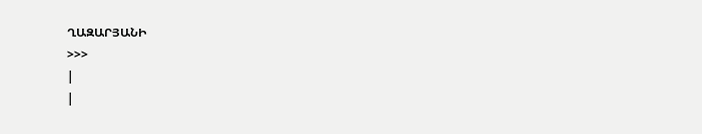ՂԱԶԱՐՅԱՆԻ
>>>
|
|